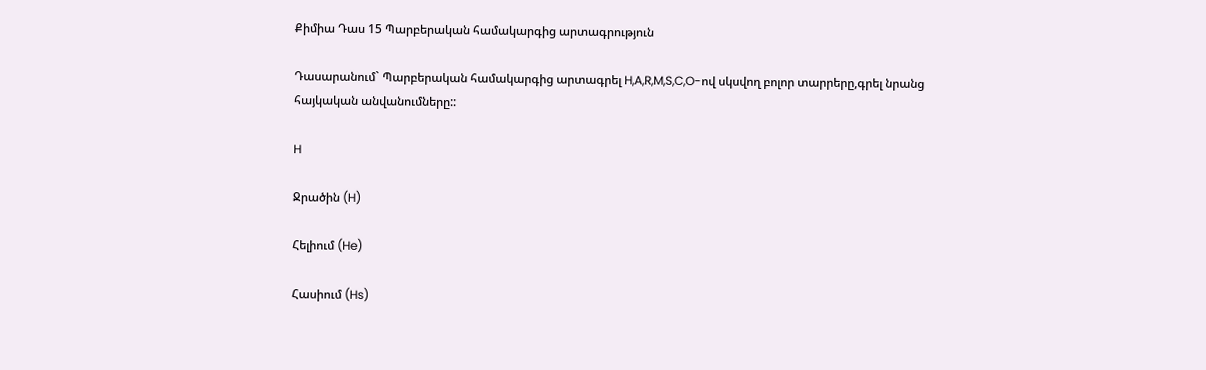Քիմիա Դաս 15 Պարբերական համակարգից արտագրություն

Դասարանում` Պարբերական համակարգից արտագրել H,A,R,M,S,C,O-ով սկսվող բոլոր տարրերը,գրել նրանց հայկական անվանումները::

H

Ջրածին (H)

Հելիում (He)

Հասիում (Hs)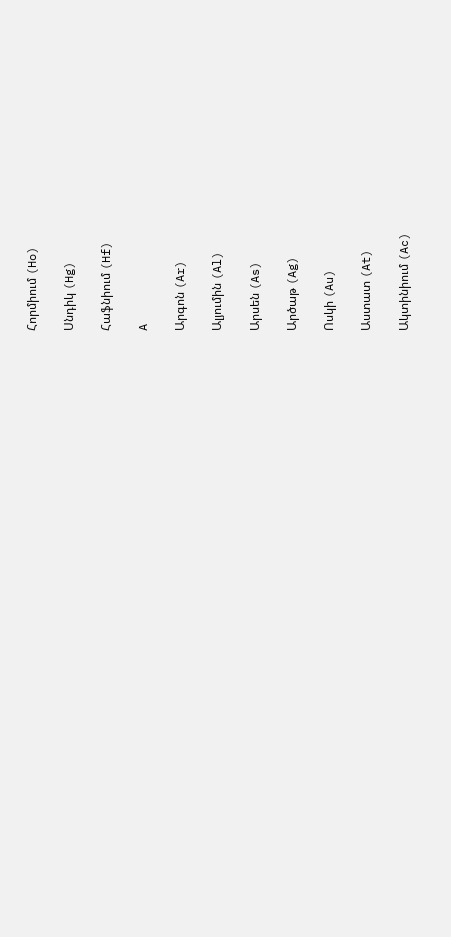Հորմիում (Ho)

Սնդիկ (Hg)

Հաֆնիում (Hf)

A

Արգոն (Ar)

Ալյումին (Al)

Արսեն (As)

Արծաթ (Ag)

Ոսկի (Au)

Աստատ (At)

Ակտինիում (Ac)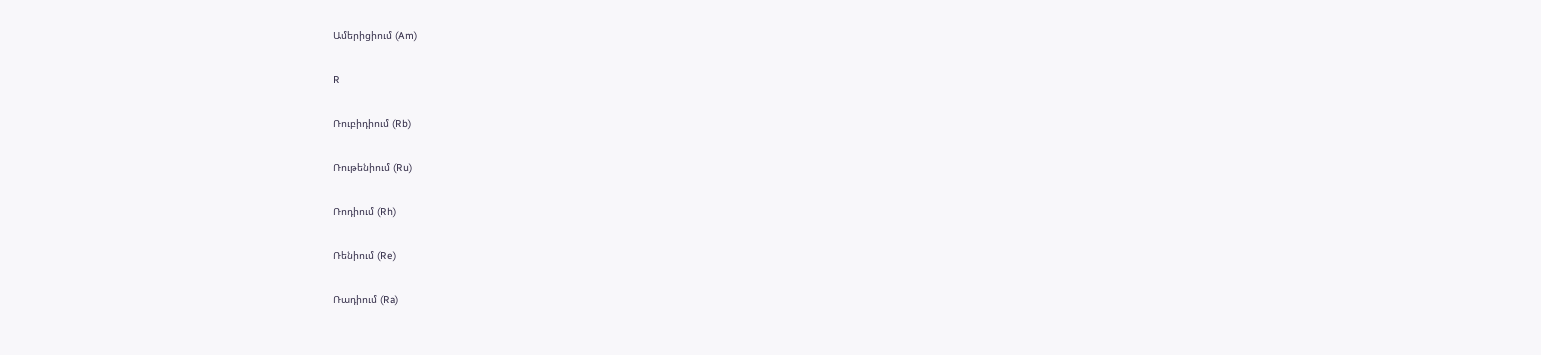Ամերիցիում (Am)

R

Ռուբիդիում (Rb)

Ռութենիում (Ru)

Ռոդիում (Rh)

Ռենիում (Re)

Ռադիում (Ra)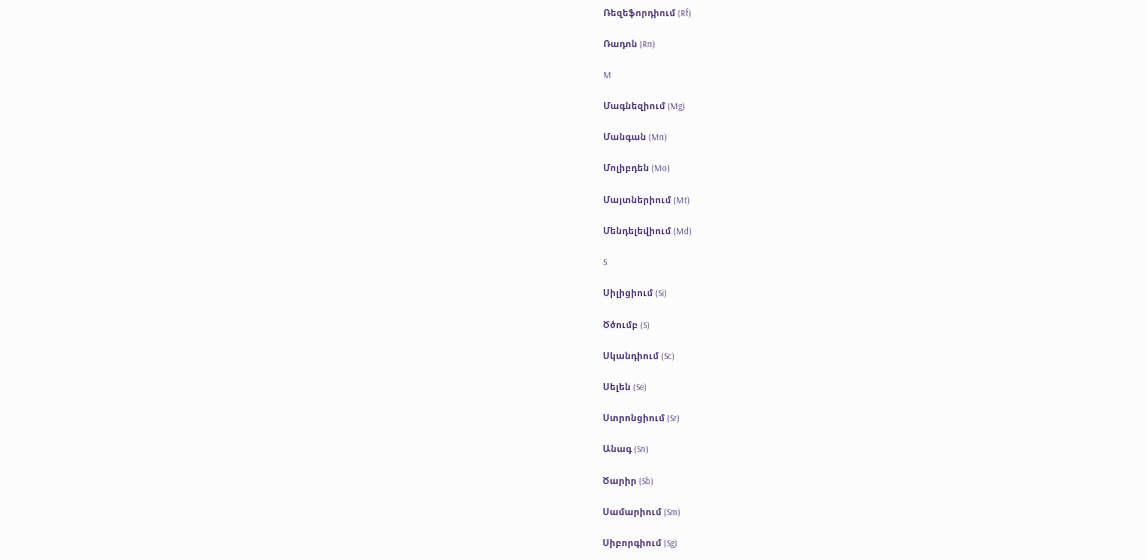Ռեզեֆորդիում (Rf)

Ռադոն (Rn)

M

Մագնեզիում (Mg)

Մանգան (Mn)

Մոլիբդեն (Mo)

Մայտներիում (Mt)

Մենդելեվիում (Md)

S

Սիլիցիում (Si)

Ծծումբ (S)

Սկանդիում (Sc)

Սելեն (Se)

Ստրոնցիում (Sr)

Անագ (Sn)

Ծարիր (Sb)

Սամարիում (Sm)

Սիբորգիում (Sg)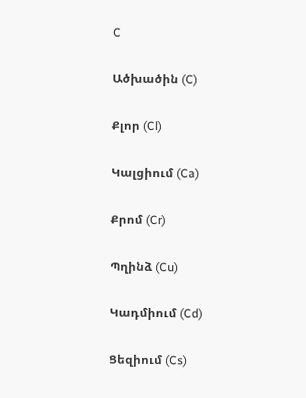C

Ածխածին (C)

Քլոր (Cl)

Կալցիում (Ca)

Քրոմ (Cr)

Պղինձ (Cu)

Կադմիում (Cd)

Ցեզիում (Cs)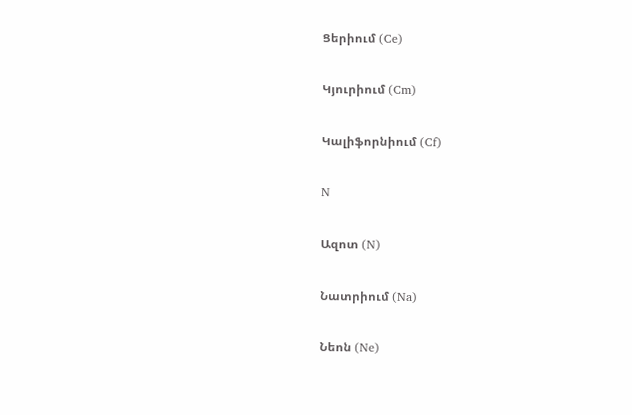Ցերիում (Ce)

Կյուրիում (Cm)

Կալիֆորնիում (Cf)

N

Ազոտ (N)

Նատրիում (Na)

Նեոն (Ne)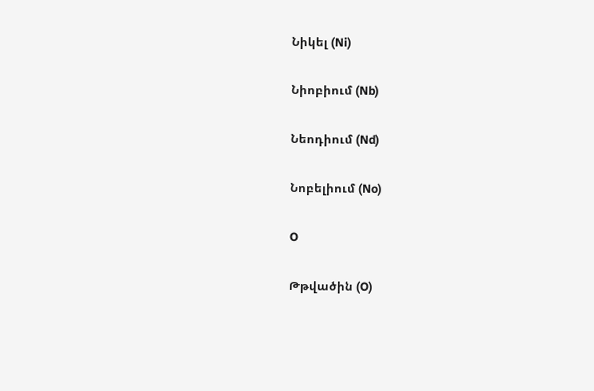Նիկել (Ni)

Նիոբիում (Nb)

Նեոդիում (Nd)

Նոբելիում (No)

O

Թթվածին (O)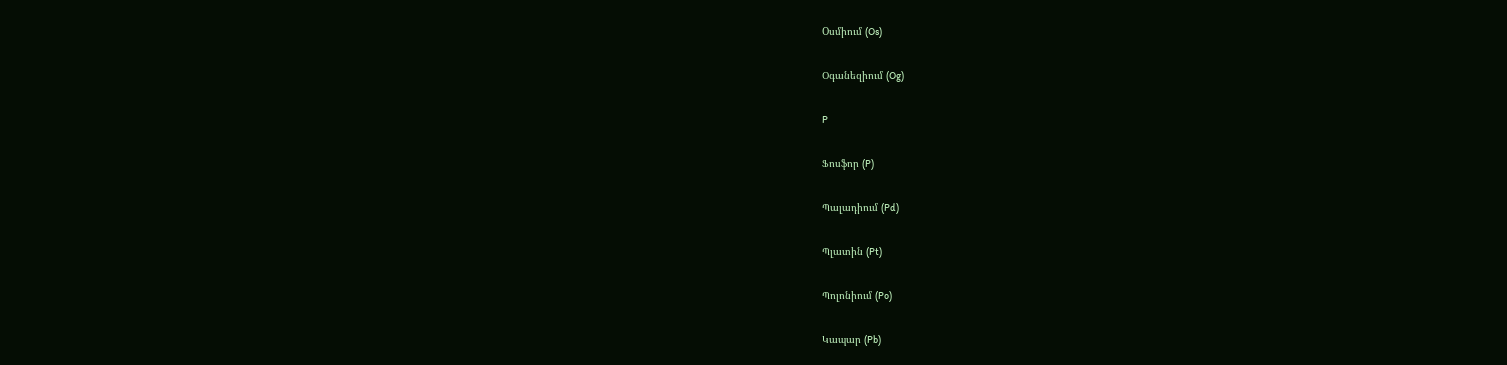Oսմիում (Os)

Օգանեզիում (Og)

P

Ֆոսֆոր (P)

Պալադիում (Pd)

Պլատին (Pt)

Պոլոնիում (Po)

Կապար (Pb)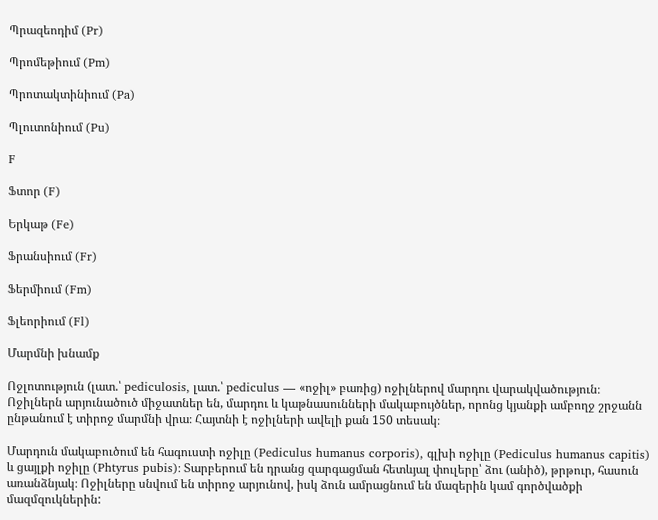Պրազեոդիմ (Pr)

Պրոմեթիում (Pm)

Պրոտակտինիում (Pa)

Պլուտոնիում (Pu)

F

Ֆտոր (F)

Երկաթ (Fe)

Ֆրանսիում (Fr)

Ֆերմիում (Fm)

Ֆլեորիում (Fl)

Մարմնի խնամք

Ոջլոտություն (լատ.՝ pediculosis, լատ.՝ pediculus — «ոջիլ» բառից) ոջիլներով մարդու վարակվածություն։ Ոջիլներն արյունածուծ միջատներ են, մարդու և կաթնասունների մակաբույծներ, որոնց կյանքի ամբողջ շրջանն ընթանում է տիրոջ մարմնի վրա։ Հայտնի է ոջիլների ավելի քան 150 տեսակ։

Մարդուն մակաբուծում են հագուստի ոջիլը (Pediculus humanus corporis), գլխի ոջիլը (Pediculus humanus capitis) և ցայլքի ոջիլը (Phtyrus pubis)։ Տարբերում են դրանց զարգացման հետևյալ փուլերը՝ ձու (անիծ), թրթուր, հասուն առանձնյակ։ Ոջիլները սնվում են տիրոջ արյունով, իսկ ձուն ամրացնում են մազերին կամ գործվածքի մազմզուկներին: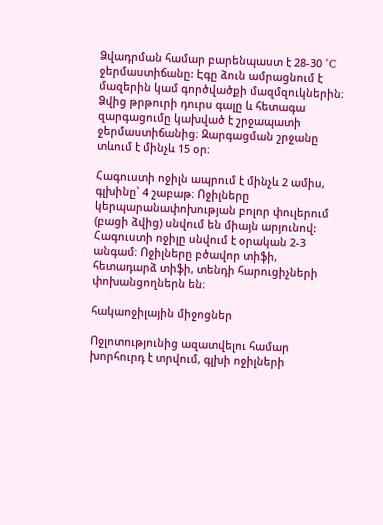Ձվադրման համար բարենպաստ է 28-30 °C ջերմաստիճանը: Էգը ձուն ամրացնում է մազերին կամ գործվածքի մազմզուկներին։ Ձվից թրթուրի դուրս գալը և հետագա զարգացումը կախված է շրջապատի ջերմաստիճանից։ Զարգացման շրջանը տևում է մինչև 15 օր։

Հագուստի ոջիլն ապրում է մինչև 2 ամիս, գլխինը՝ 4 շաբաթ։ Ոջիլները կերպարանափոխության բոլոր փուլերում (բացի ձվից) սնվում են միայն արյունով: Հագուստի ոջիլը սնվում է օրական 2-3 անգամ։ Ոջիլները բծավոր տիֆի, հետադարձ տիֆի, տենդի հարուցիչների փոխանցողներն են։

հակաոջիլային միջոցներ

Ոջլոտությունից ազատվելու համար խորհուրդ է տրվում, գլխի ոջիլների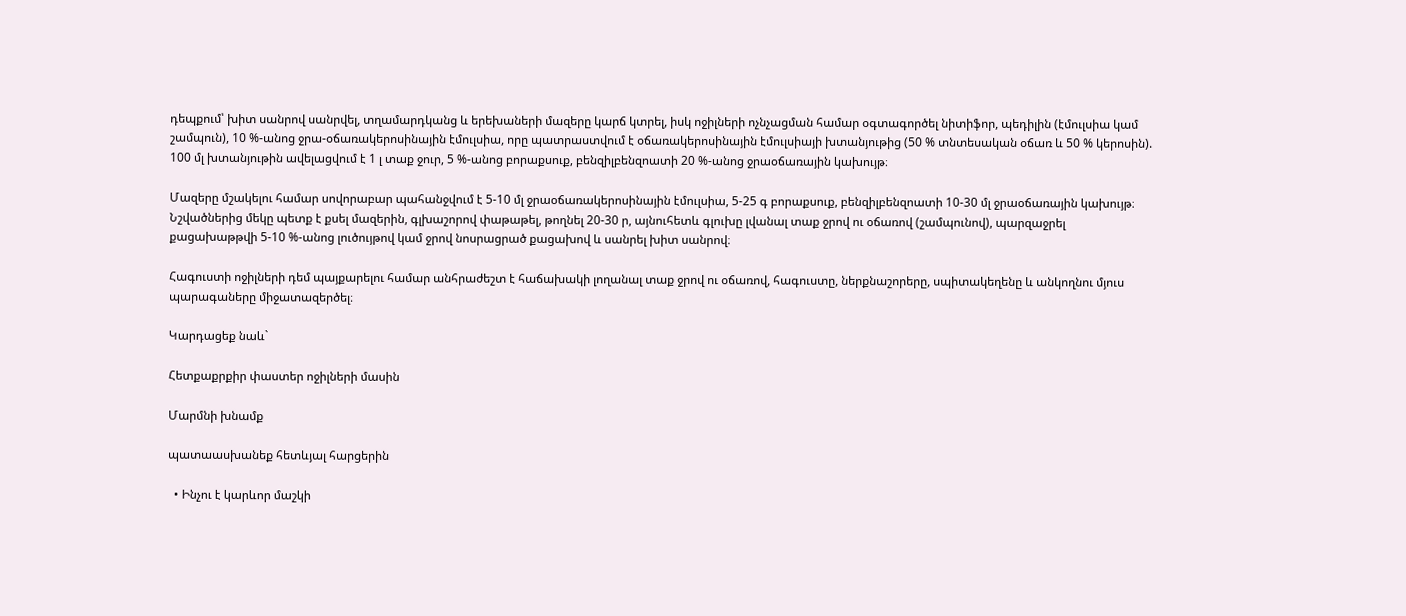դեպքում՝ խիտ սանրով սանրվել, տղամարդկանց և երեխաների մազերը կարճ կտրել, իսկ ոջիլների ոչնչացման համար օգտագործել նիտիֆոր, պեդիլին (էմուլսիա կամ շամպուն), 10 %-անոց ջրա-օճառակերոսինային էմուլսիա, որը պատրաստվում է օճառակերոսինային էմուլսիայի խտանյութից (50 % տնտեսական օճառ և 50 % կերոսին). 100 մլ խտանյութին ավելացվում է 1 լ տաք ջուր, 5 %-անոց բորաքսուք, բենզիլբենզոատի 20 %-անոց ջրաօճառային կախույթ։

Մազերը մշակելու համար սովորաբար պահանջվում է 5-10 մլ ջրաօճառակերոսինային էմուլսիա, 5-25 գ բորաքսուք, բենզիլբենզոատի 10-30 մլ ջրաօճառային կախույթ։ Նշվածներից մեկը պետք է քսել մազերին, գլխաշորով փաթաթել, թողնել 20-30 ր, այնուհետև գլուխը լվանալ տաք ջրով ու օճառով (շամպունով), պարզաջրել քացախաթթվի 5-10 %-անոց լուծույթով կամ ջրով նոսրացրած քացախով և սանրել խիտ սանրով։

Հագուստի ոջիլների դեմ պայքարելու համար անհրաժեշտ է հաճախակի լողանալ տաք ջրով ու օճառով, հագուստը, ներքնաշորերը, սպիտակեղենը և անկողնու մյուս պարագաները միջատազերծել։

Կարդացեք նաև`

Հետքաքրքիր փաստեր ոջիլների մասին

Մարմնի խնամք

պատաասխանեք հետևյալ հարցերին

  • Ինչու է կարևոր մաշկի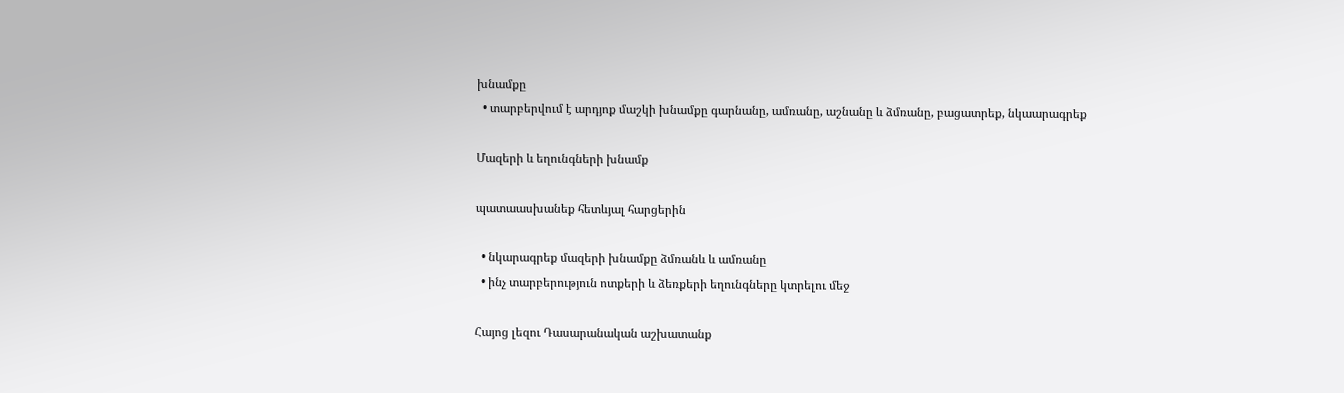խնամքը
  • տարբերվում է արդյոք մաշկի խնամքը գարնանը, ամռանը, աշնանը և ձմռանը, բացատրեք, նկաարագրեք

Մազերի և եղունգների խնամք

պատաասխանեք հետևյալ հարցերին

  • նկարագրեք մազերի խնամքը ձմռանև և ամռանը
  • ինչ տարբերություն ոտքերի և ձեռքերի եղունգները կտրելու մեջ

Հայոց լեզու Դասարանական աշխատանք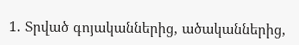1. Տրված գոյականներից, ածականներից,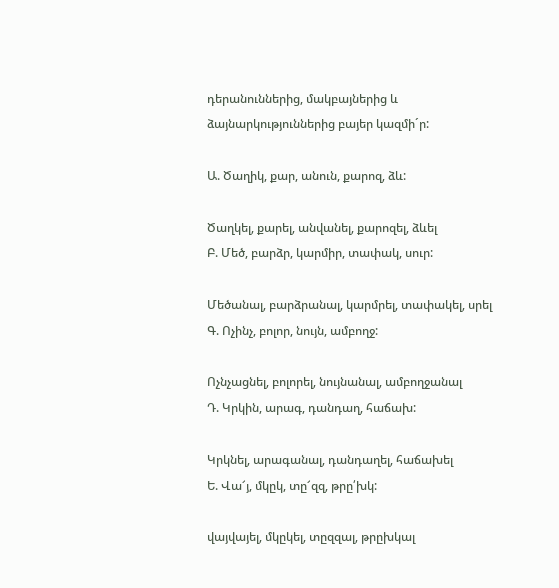դերանուններից, մակբայներից և ձայնարկություններից բայեր կազմի´ր:

Ա. Ծաղիկ, քար, անուն, քարոզ, ձև:

Ծաղկել, քարել, անվանել, քարոզել, ձևել
Բ. Մեծ, բարձր, կարմիր, տափակ, սուր:

Մեծանալ, բարձրանալ, կարմրել, տափակել, սրել
Գ. Ոչինչ, բոլոր, նույն, ամբողջ:

Ոչնչացնել, բոլորել, նույնանալ, ամբողջանալ
Դ. Կրկին, արագ, դանդաղ, հաճախ:

Կրկնել, արագանալ, դանդաղել, հաճախել
Ե. Վա՜յ, մկըկ, տը՜զզ, թրը՛խկ:

վայվայել, մկըկել, տըզզալ, թրըխկալ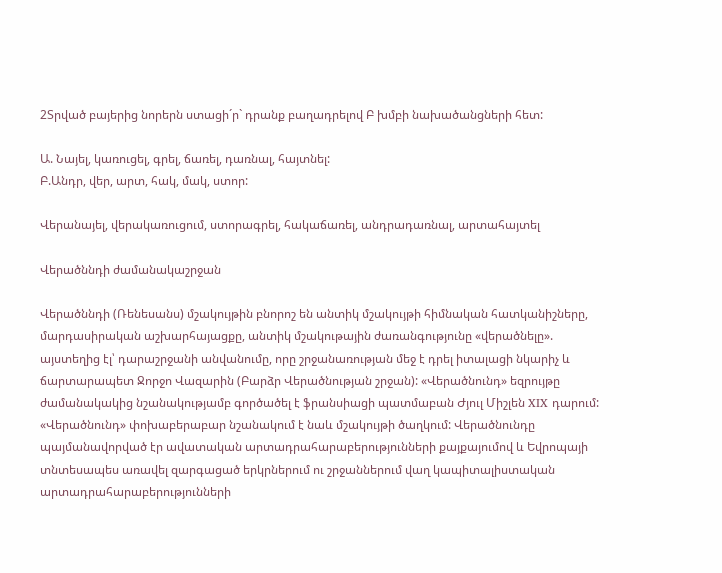2Տրված բայերից նորերն ստացի´ր` դրանք բաղադրելով Բ խմբի նախածանցների հետ:

Ա. Նայել, կառուցել, գրել, ճառել, դառնալ, հայտնել:
Բ.Անդր, վեր, արտ, հակ, մակ, ստոր:

Վերանայել, վերակառուցում, ստորագրել, հակաճառել, անդրադառնալ, արտահայտել

Վերածննդի ժամանակաշրջան

Վերածննդի (Ռենեսանս) մշակույթին բնորոշ են անտիկ մշակույթի հիմնական հատկանիշները, մարդասիրական աշխարհայացքը, անտիկ մշակութային ժառանգությունը «վերածնելը». այստեղից էլ՝ դարաշրջանի անվանումը, որը շրջանառության մեջ է դրել իտալացի նկարիչ և ճարտարապետ Ջորջո Վազարին (Բարձր Վերածնության շրջան): «Վերածնունդ» եզրույթը ժամանակակից նշանակությամբ գործածել է ֆրանսիացի պատմաբան Ժյուլ Միշլեն XIX դարում: «Վերածնունդ» փոխաբերաբար նշանակում է նաև մշակույթի ծաղկում: Վերածնունդը պայմանավորված էր ավատական արտադրահարաբերությունների քայքայումով և Եվրոպայի տնտեսապես առավել զարգացած երկրներում ու շրջաններում վաղ կապիտալիստական արտադրահարաբերությունների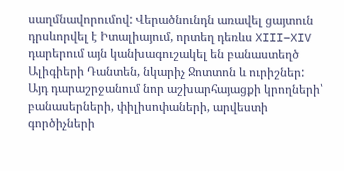սաղմնավորումով: Վերածնունդն առավել ցայտուն  դրսևորվել է Իտալիայում, որտեղ դեռևս XIII–XIV դարերում այն կանխագուշակել են բանաստեղծ Ալիգիերի Դանտեն, նկարիչ Ջոտտոն և ուրիշներ: Այդ դարաշրջանում նոր աշխարհայացքի կրողների՝ բանասերների, փիլիսոփաների, արվեստի գործիչների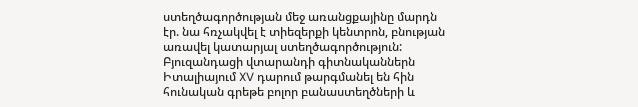ստեղծագործության մեջ առանցքայինը մարդն էր. նա հռչակվել է տիեզերքի կենտրոն, բնության առավել կատարյալ ստեղծագործություն: Բյուզանդացի վտարանդի գիտնականներն Իտալիայում XV դարում թարգմանել են հին հունական գրեթե բոլոր բանաստեղծների և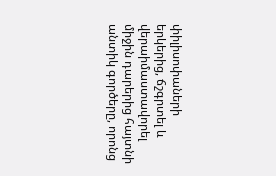փիլիսոփաների երկերից, ճշգրտել և վերաիմաստավորել միջին դարերից հայտնի անտիկ գործերը, որոնց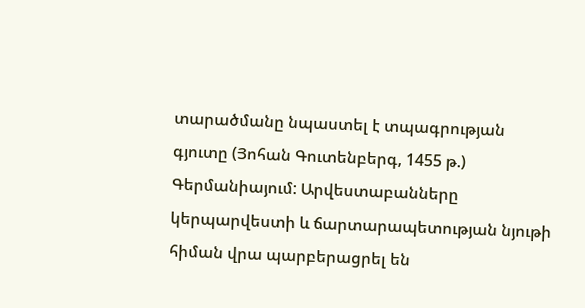տարածմանը նպաստել է տպագրության գյուտը (Յոհան Գուտենբերգ, 1455 թ.) Գերմանիայում: Արվեստաբանները կերպարվեստի և ճարտարապետության նյութի հիման վրա պարբերացրել են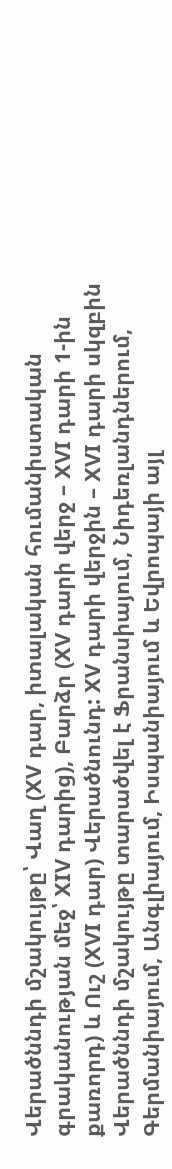Վերածննդի մշակույթը՝ Վաղ (XV դար, իտալական հումանիստական գրականության մեջ՝ XIV դարից), Բարձր (XV դարի վերջ – XVI դարի 1-ին քառորդ) և Ուշ (XVI դար) Վերածնունդ: XV դարի վերջին – XVI դարի սկզբին Վերածննդի մշակույթը տարածվել է Ֆրանսիայում, Նիդեռլանդներում, Գերմանիայում, Անգլիայում, Իսպանիայում և Եվրոպայի այլ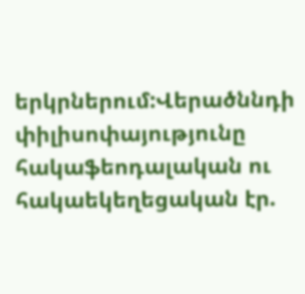երկրներում:Վերածննդի փիլիսոփայությունը հակաֆեոդալական ու հակաեկեղեցական էր.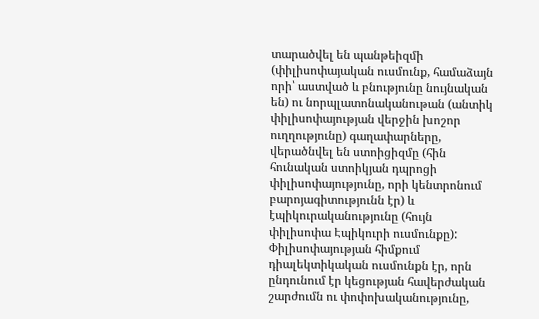տարածվել են պանթեիզմի (փիլիսոփայական ուսմունք, համաձայն որի՝ աստված և բնությունը նույնական են) ու նորպլատոնականութան (անտիկ փիլիսոփայության վերջին խոշոր ուղղությունը) գաղափարները, վերածնվել են ստոիցիզմը (հին հունական ստոիկյան դպրոցի փիլիսոփայությունը, որի կենտրոնում բարոյագիտությունն էր) և էպիկուրականությունը (հույն փիլիսոփա Էպիկուրի ուսմունքը): Փիլիսոփայության հիմքում  դիալեկտիկական ուսմունքն էր, որն ընդունում էր կեցության հավերժական շարժումն ու փոփոխականությունը,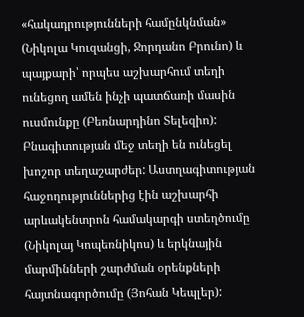«հակադրությունների համընկնման» (Նիկոլա Կուզանցի, Ջորդանո Բրունո) և պայքարի՝ որպես աշխարհում տեղի ունեցող ամեն ինչի պատճառի մասին ուսմունքը (Բեռնարդինո Տելեզիո): Բնագիտության մեջ տեղի են ունեցել խոշոր տեղաշարժեր: Աստղագիտության հաջողություններից էին աշխարհի արևակենտրոն համակարգի ստեղծումը (Նիկոլայ Կոպեռնիկոս) և երկնային մարմինների շարժման օրենքների հայտնագործումը (Յոհան Կեպլեր):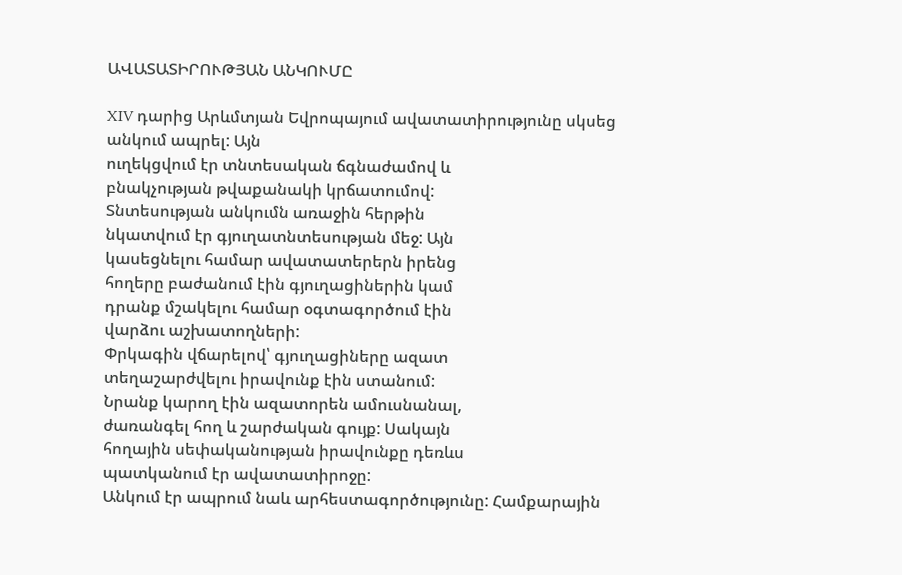ԱՎԱՏԱՏԻՐՈՒԹՅԱՆ ԱՆԿՈՒՄԸ

XIV դարից Արևմտյան Եվրոպայում ավատատիրությունը սկսեց անկում ապրել: Այն
ուղեկցվում էր տնտեսական ճգնաժամով և
բնակչության թվաքանակի կրճատումով:
Տնտեսության անկումն առաջին հերթին
նկատվում էր գյուղատնտեսության մեջ: Այն
կասեցնելու համար ավատատերերն իրենց
հողերը բաժանում էին գյուղացիներին կամ
դրանք մշակելու համար օգտագործում էին
վարձու աշխատողների:
Փրկագին վճարելով՝ գյուղացիները ազատ
տեղաշարժվելու իրավունք էին ստանում:
Նրանք կարող էին ազատորեն ամուսնանալ,
ժառանգել հող և շարժական գույք: Սակայն
հողային սեփականության իրավունքը դեռևս
պատկանում էր ավատատիրոջը:
Անկում էր ապրում նաև արհեստագործությունը: Համքարային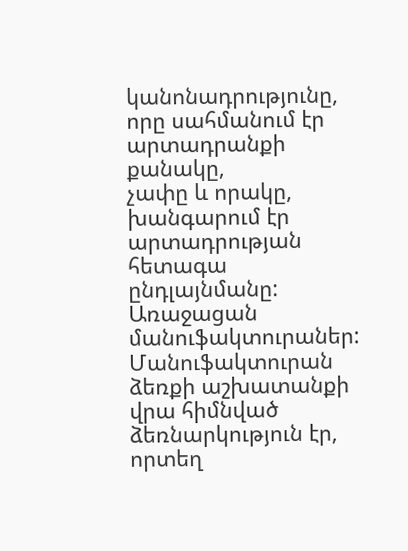կանոնադրությունը,
որը սահմանում էր արտադրանքի քանակը,
չափը և որակը, խանգարում էր արտադրության հետագա ընդլայնմանը:
Առաջացան մանուֆակտուրաներ: Մանուֆակտուրան ձեռքի աշխատանքի վրա հիմնված ձեռնարկություն էր, որտեղ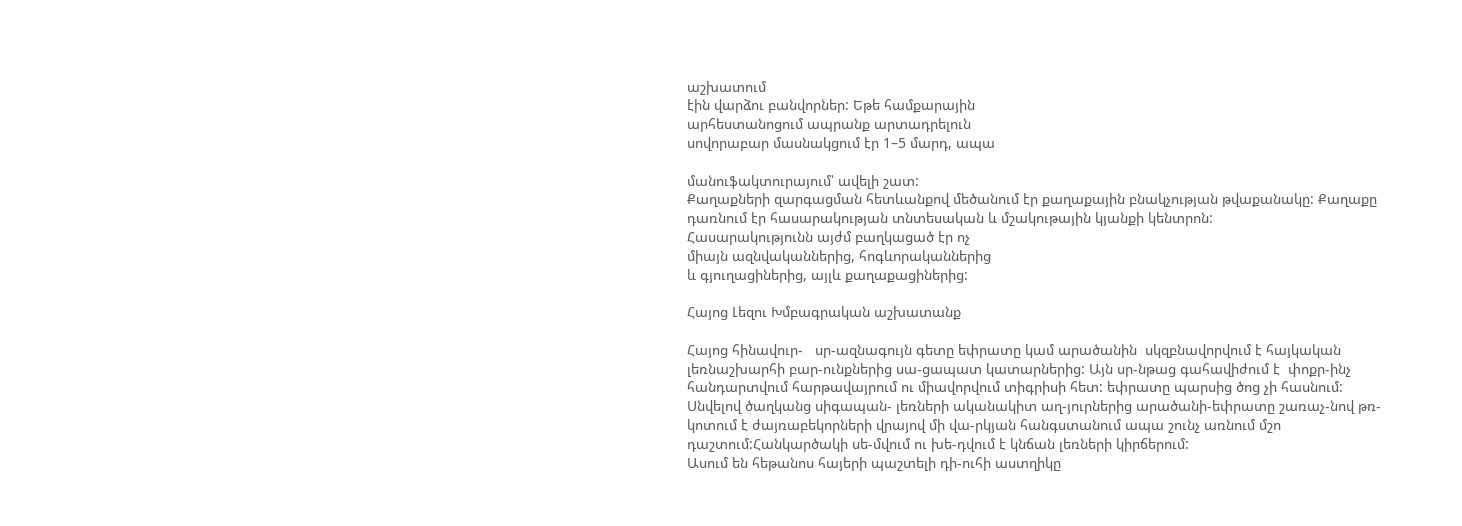աշխատում
էին վարձու բանվորներ: Եթե համքարային
արհեստանոցում ապրանք արտադրելուն
սովորաբար մասնակցում էր 1–5 մարդ, ապա

մանուֆակտուրայում՝ ավելի շատ:
Քաղաքների զարգացման հետևանքով մեծանում էր քաղաքային բնակչության թվաքանակը: Քաղաքը դառնում էր հասարակության տնտեսական և մշակութային կյանքի կենտրոն:
Հասարակությունն այժմ բաղկացած էր ոչ
միայն ազնվականներից, հոգևորականներից
և գյուղացիներից, այլև քաղաքացիներից:

Հայոց Լեզու Խմբագրական աշխատանք

Հայոց հինավուր-   սր-ազնագույն գետը եփրատը կամ արածանին  սկզբնավորվում է հայկական լեռնաշխարհի բար-ունքներից սա-ցապատ կատարներից: Այն սր-նթաց գահավիժում է  փոքր-ինչ հանդարտվում հարթավայրում ու միավորվում տիգրիսի հետ: եփրատը պարսից ծոց չի հասնում:
Սնվելով ծաղկանց սիգապան- լեռների ականակիտ աղ-յուրներից արածանի-եփրատը շառաչ-նով թռ-կոտում է ժայռաբեկորների վրայով մի վա-րկյան հանգստանում ապա շունչ առնում մշո դաշտում:Հանկարծակի սե-մվում ու խե-դվում է կնճան լեռների կիրճերում:
Ասում են հեթանոս հայերի պաշտելի դի-ուհի աստղիկը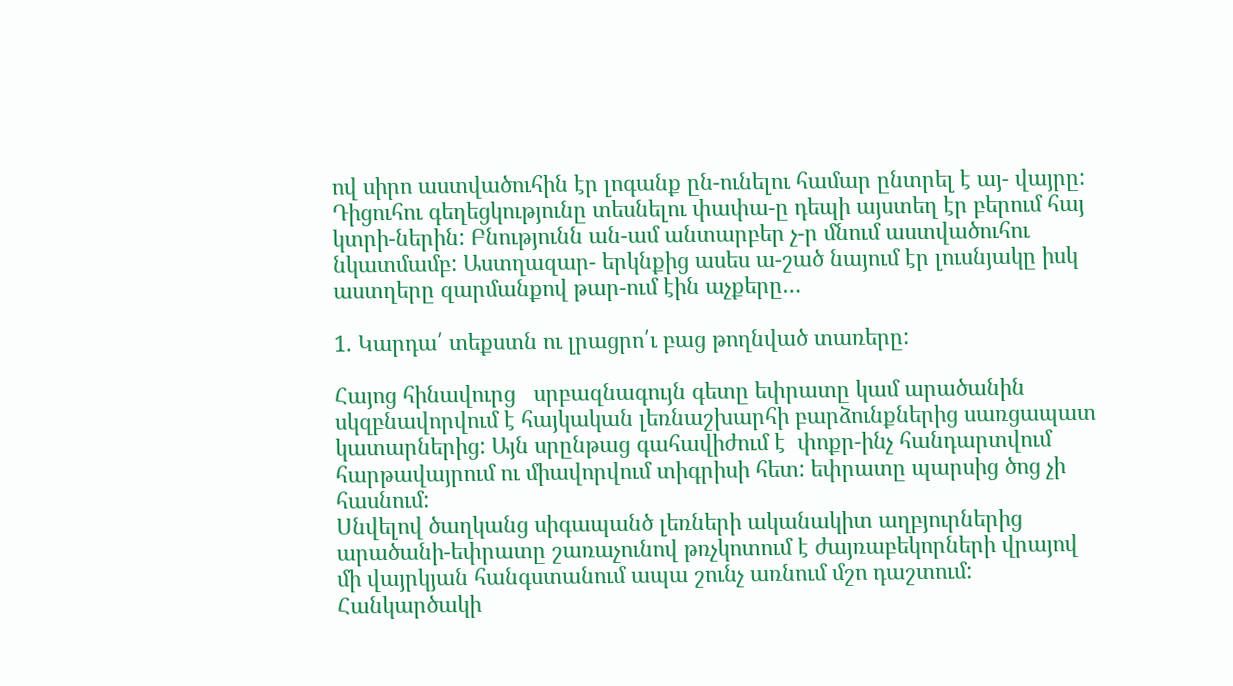ով սիրո աստվածուհին էր լոգանք ըն-ունելու համար ընտրել է այ- վայրը:
Դիցուհու գեղեցկությունը տեսնելու փափա-ը դեպի այստեղ էր բերում հայ կտրի-ներին: Բնությունն ան-ամ անտարբեր չ-ր մնում աստվածուհու նկատմամբ: Աստղազար- երկնքից ասես ա-շած նայում էր լուսնյակը իսկ աստղերը զարմանքով թար-ում էին աչքերը…

1. Կարդա՛ տեքստն ու լրացրո՛ւ բաց թողնված տառերը:

Հայոց հինավուրց   սրբազնագույն գետը եփրատը կամ արածանին  սկզբնավորվում է հայկական լեռնաշխարհի բարձունքներից սառցապատ կատարներից: Այն սրընթաց գահավիժում է  փոքր-ինչ հանդարտվում հարթավայրում ու միավորվում տիգրիսի հետ: եփրատը պարսից ծոց չի հասնում:
Սնվելով ծաղկանց սիգապանծ լեռների ականակիտ աղբյուրներից արածանի-եփրատը շառաչունով թռչկոտում է ժայռաբեկորների վրայով մի վայրկյան հանգստանում ապա շունչ առնում մշո դաշտում: Հանկարծակի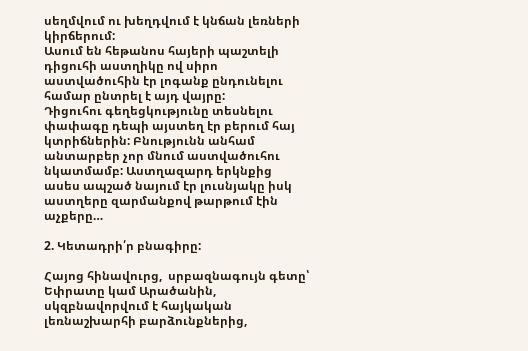սեղմվում ու խեղդվում է կնճան լեռների կիրճերում:
Ասում են հեթանոս հայերի պաշտելի դիցուհի աստղիկը ով սիրո աստվածուհին էր լոգանք ընդունելու համար ընտրել է այդ վայրը:
Դիցուհու գեղեցկությունը տեսնելու փափագը դեպի այստեղ էր բերում հայ կտրիճներին: Բնությունն անհամ անտարբեր չոր մնում աստվածուհու նկատմամբ: Աստղազարդ երկնքից ասես ապշած նայում էր լուսնյակը իսկ աստղերը զարմանքով թարթում էին աչքերը…

2. Կետադրի՛ր բնագիրը:

Հայոց հինավուրց,  սրբազնագույն գետը՝ Եփրատը կամ Արածանին, սկզբնավորվում է հայկական լեռնաշխարհի բարձունքներից,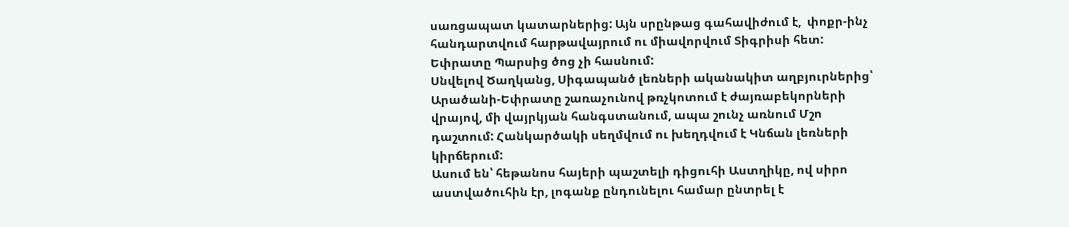սառցապատ կատարներից: Այն սրընթաց գահավիժում է,  փոքր-ինչ հանդարտվում հարթավայրում ու միավորվում Տիգրիսի հետ: Եփրատը Պարսից ծոց չի հասնում:
Սնվելով Ծաղկանց, Սիգապանծ լեռների ականակիտ աղբյուրներից՝ Արածանի-Եփրատը շառաչունով թռչկոտում է ժայռաբեկորների վրայով, մի վայրկյան հանգստանում, ապա շունչ առնում Մշո դաշտում: Հանկարծակի սեղմվում ու խեղդվում է Կնճան լեռների կիրճերում:
Ասում են՝ հեթանոս հայերի պաշտելի դիցուհի Աստղիկը, ով սիրո աստվածուհին էր, լոգանք ընդունելու համար ընտրել է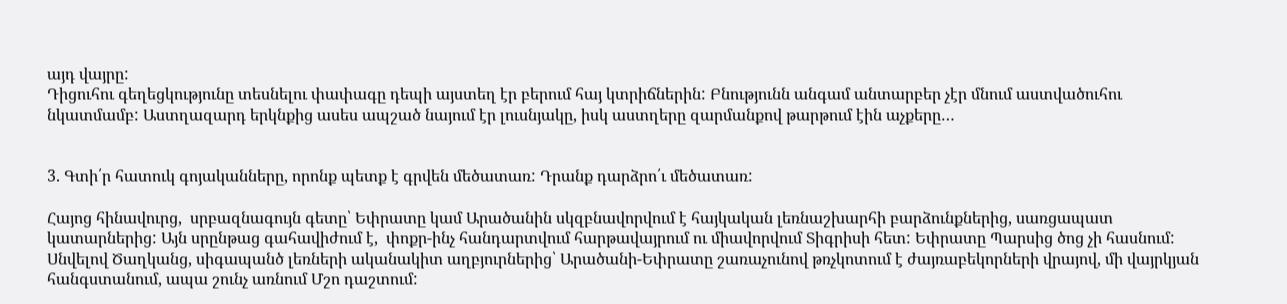այդ վայրը:
Դիցուհու գեղեցկությունը տեսնելու փափագը դեպի այստեղ էր բերում հայ կտրիճներին: Բնությունն անգամ անտարբեր չէր մնում աստվածուհու նկատմամբ: Աստղազարդ երկնքից ասես ապշած նայում էր լուսնյակը, իսկ աստղերը զարմանքով թարթում էին աչքերը…


3. Գտի՛ր հատուկ գոյականները, որոնք պետք է գրվեն մեծատառ: Դրանք դարձրո՛ւ մեծատառ:

Հայոց հինավուրց,  սրբազնագույն գետը՝ Եփրատը կամ Արածանին սկզբնավորվում է հայկական լեռնաշխարհի բարձունքներից, սառցապատ կատարներից: Այն սրընթաց գահավիժում է,  փոքր-ինչ հանդարտվում հարթավայրում ու միավորվում Տիգրիսի հետ: Եփրատը Պարսից ծոց չի հասնում:
Սնվելով Ծաղկանց, սիգապանծ լեռների ականակիտ աղբյուրներից՝ Արածանի-Եփրատը շառաչունով թռչկոտում է ժայռաբեկորների վրայով, մի վայրկյան հանգստանում, ապա շունչ առնում Մշո դաշտում: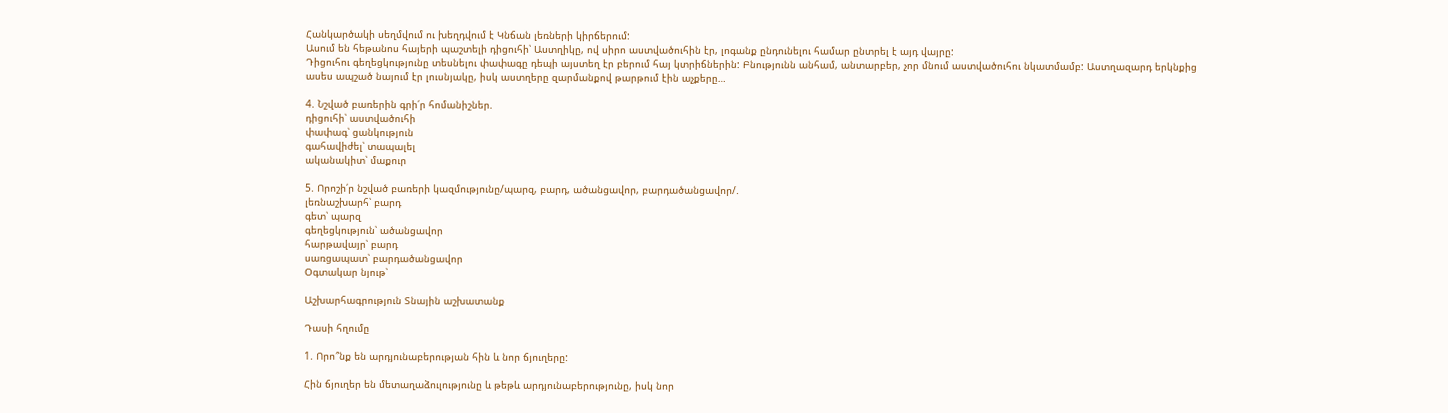Հանկարծակի սեղմվում ու խեղդվում է Կնճան լեռների կիրճերում:
Ասում են հեթանոս հայերի պաշտելի դիցուհի՝ Աստղիկը, ով սիրո աստվածուհին էր, լոգանք ընդունելու համար ընտրել է այդ վայրը:
Դիցուհու գեղեցկությունը տեսնելու փափագը դեպի այստեղ էր բերում հայ կտրիճներին: Բնությունն անհամ, անտարբեր, չոր մնում աստվածուհու նկատմամբ: Աստղազարդ երկնքից ասես ապշած նայում էր լուսնյակը, իսկ աստղերը զարմանքով թարթում էին աչքերը…

4. Նշված բառերին գրի՛ր հոմանիշներ.
դիցուհի՝ աստվածուհի
փափագ՝ ցանկություն
գահավիժել՝ տապալել
ականակիտ՝ մաքուր

5. Որոշի՛ր նշված բառերի կազմությունը/պարզ, բարդ, ածանցավոր, բարդածանցավոր/.
լեռնաշխարհ՝ բարդ
գետ՝ պարզ
գեղեցկություն՝ ածանցավոր
հարթավայր՝ բարդ
սառցապատ՝ բարդածանցավոր
Օգտակար նյութ՝

Աշխարհագրություն Տնային աշխատանք

Դասի հղումը

1. Որո՞նք են արդյունաբերության հին և նոր ճյուղերը:

Հին ճյուղեր են մետաղաձուլությունը և թեթև արդյունաբերությունը, իսկ նոր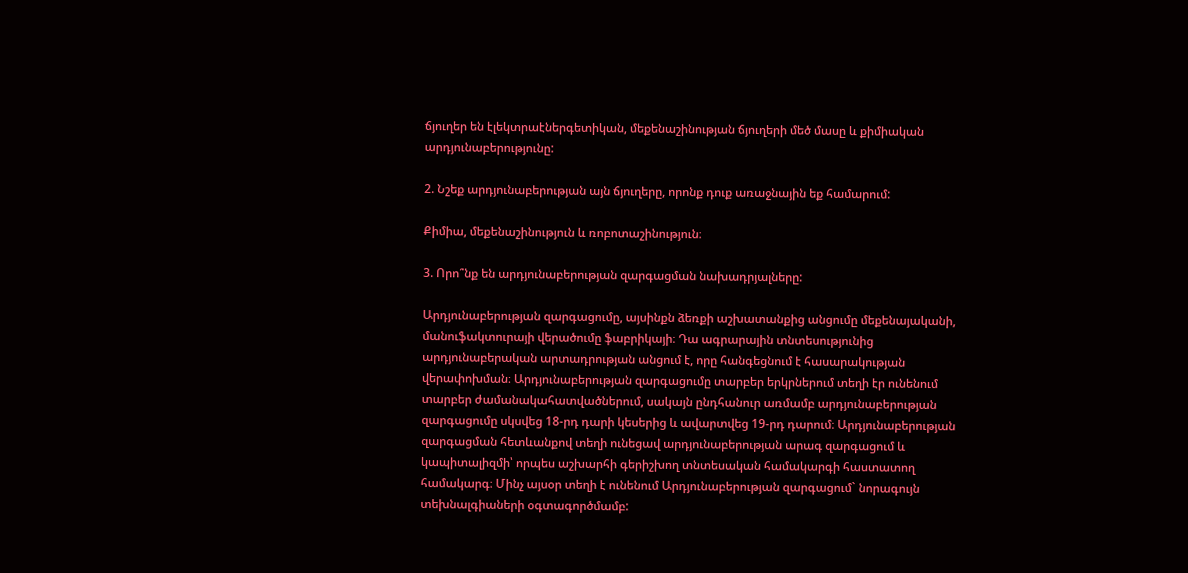ճյուղեր են էլեկտրաէներգետիկան, մեքենաշինության ճյուղերի մեծ մասը և քիմիական արդյունաբերությունը:

2. Նշեք արդյունաբերության այն ճյուղերը, որոնք դուք առաջնային եք համարում:

Քիմիա, մեքենաշինություն և ռոբոտաշինություն։

3. Որո՞նք են արդյունաբերության զարգացման նախադրյալները:

Արդյունաբերության զարգացումը, այսինքն ձեռքի աշխատանքից անցումը մեքենայականի, մանուֆակտուրայի վերածումը ֆաբրիկայի։ Դա ագրարային տնտեսությունից արդյունաբերական արտադրության անցում է, որը հանգեցնում է հասարակության վերափոխման։ Արդյունաբերության զարգացումը տարբեր երկրներում տեղի էր ունենում տարբեր ժամանակահատվածներում, սակայն ընդհանուր առմամբ արդյունաբերության զարգացումը սկսվեց 18-րդ դարի կեսերից և ավարտվեց 19-րդ դարում։ Արդյունաբերության զարգացման հետևանքով տեղի ունեցավ արդյունաբերության արագ զարգացում և  կապիտալիզմի՝ որպես աշխարհի գերիշխող տնտեսական համակարգի հաստատող համակարգ։ Մինչ այսօր տեղի է ունենում Արդյունաբերության զարգացում` նորագույն տեխնալգիաների օգտագործմամբ: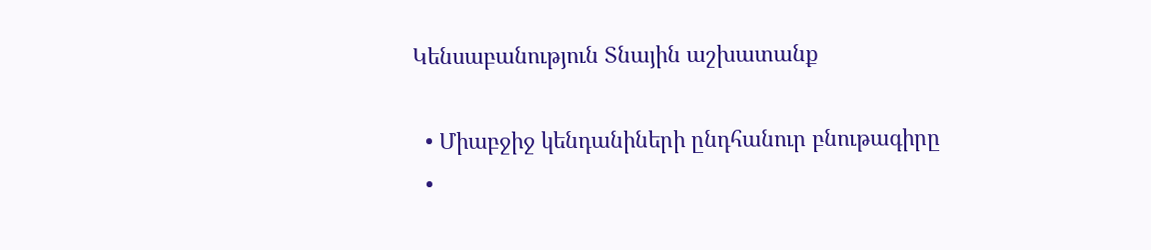Կենսաբանություն Տնային աշխատանք

  • Միաբջիջ կենդանիների ընդհանուր բնութագիրը
  •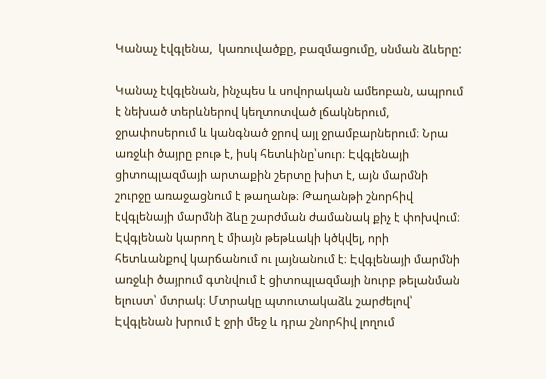Կանաչ էվգլենա,  կառուվածքը, բազմացումը, սնման ձևերը:

Կանաչ էվգլենան, ինչպես և սովորական ամեոբան, ապրում է նեխած տերևներով կեղտոտված լճակներում, ջրափոսերում և կանգնած ջրով այլ ջրամբարներում։ Նրա առջևի ծայրը բութ է, իսկ հետևինը՝սուր։ Էվգլենայի ցիտոպլազմայի արտաքին շերտը խիտ է, այն մարմնի շուրջը առաջացնում է թաղանթ։ Թաղանթի շնորհիվ էվգլենայի մարմնի ձևը շարժման ժամանակ քիչ է փոխվում։ Էվգլենան կարող է միայն թեթևակի կծկվել, որի հետևանքով կարճանում ու լայնանում է։ Էվգլենայի մարմնի առջևի ծայրում գտնվում է ցիտոպլազմայի նուրբ թելանման ելուստ՝ մտրակ։ Մտրակը պտուտակաձև շարժելով՝ Էվգլենան խրում է ջրի մեջ և դրա շնորհիվ լողում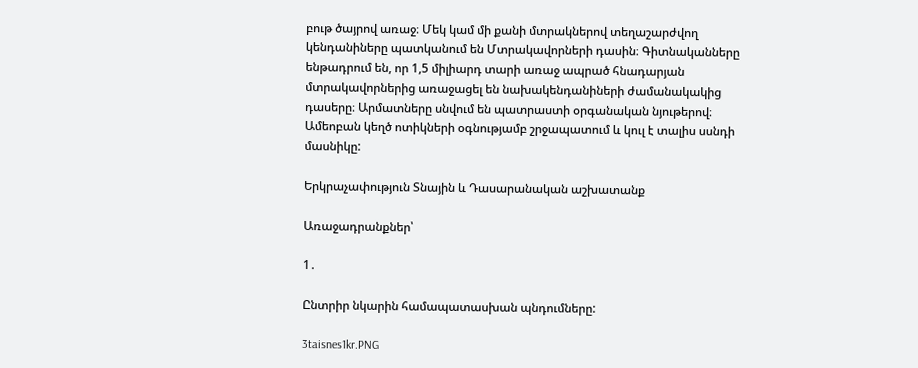բութ ծայրով առաջ։ Մեկ կամ մի քանի մտրակներով տեղաշարժվող կենդանիները պատկանում են Մտրակավորների դասին։ Գիտնականները ենթադրում են, որ 1,5 միլիարդ տարի առաջ ապրած հնադարյան մտրակավորներից առաջացել են նախակենդանիների ժամանակակից դասերը։ Արմատները սնվում են պատրաստի օրգանական նյութերով։ Ամեոբան կեղծ ոտիկների օգնությամբ շրջապատում և կուլ է տալիս սսնդի մասնիկը:

Երկրաչափություն Տնային և Դասարանական աշխատանք

Առաջադրանքներ՝

1․

Ընտրիր նկարին համապատասխան պնդումները:

3taisnes1kr.PNG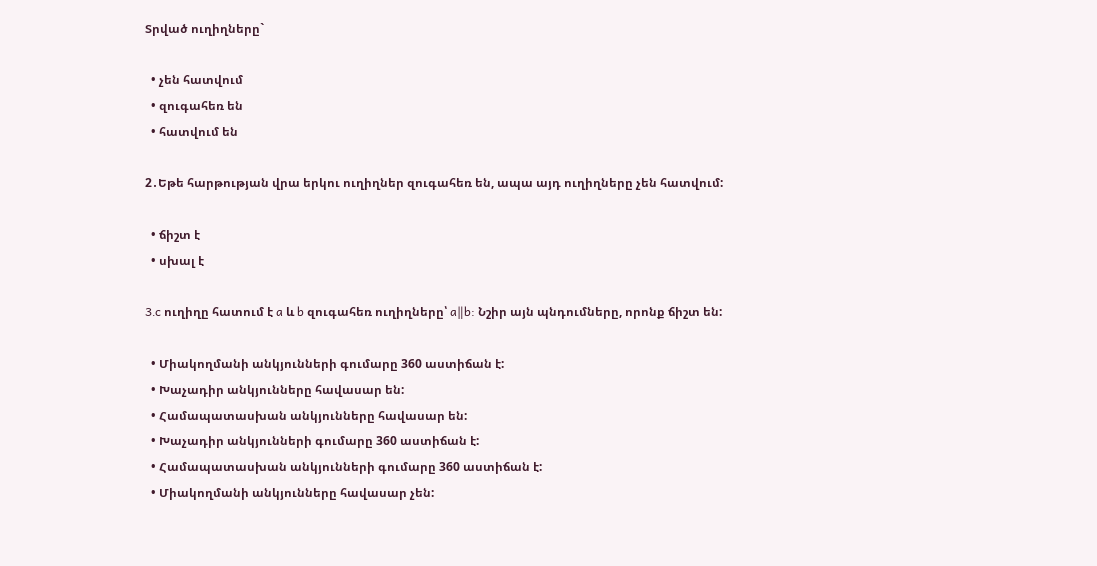Տրված ուղիղները`

  • չեն հատվում
  • զուգահեռ են
  • հատվում են

2․Եթե հարթության վրա երկու ուղիղներ զուգահեռ են, ապա այդ ուղիղները չեն հատվում:

  • ճիշտ է
  • սխալ է

3․c ուղիղը հատում է a և b զուգահեռ ուղիղները՝ a∥b: Նշիր այն պնդումները, որոնք ճիշտ են:

  • Միակողմանի անկյունների գումարը 360 աստիճան է:
  • Խաչադիր անկյունները հավասար են:
  • Համապատասխան անկյունները հավասար են:
  • Խաչադիր անկյունների գումարը 360 աստիճան է:
  • Համապատասխան անկյունների գումարը 360 աստիճան է:
  • Միակողմանի անկյունները հավասար չեն: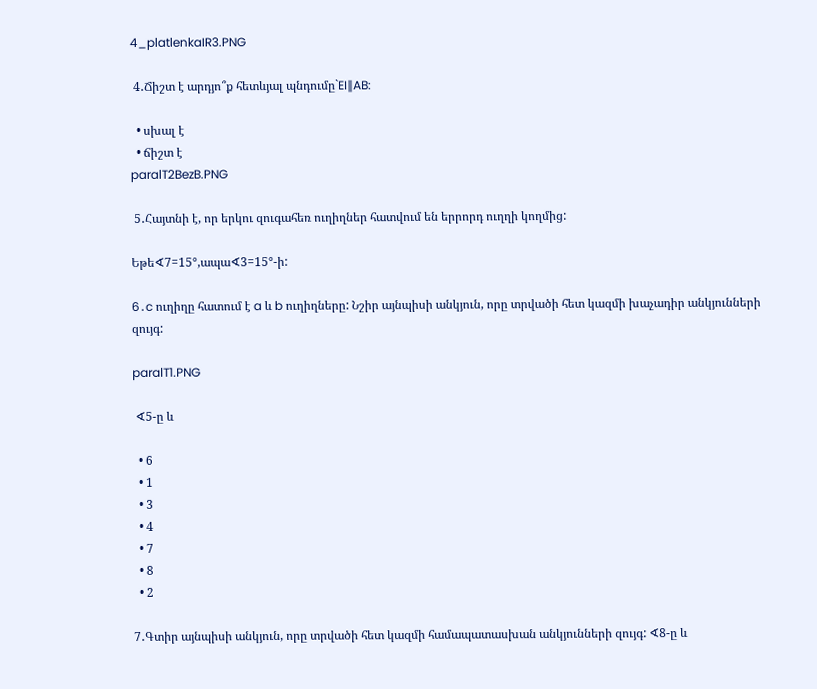4_platlenkaIR3.PNG

 4․Ճիշտ է արդյո՞ք հետևյալ պնդումը`EI∥AB:

  • սխալ է
  • ճիշտ է
paralT2BezB.PNG

 5․Հայտնի է, որ երկու զուգահեռ ուղիղներ հատվում են երրորդ ուղղի կողմից:

Եթե∢7=15°,ապա∢3=15°-ի:

6․c ուղիղը հատում է a և b ուղիղները: Նշիր այնպիսի անկյուն, որը տրվածի հետ կազմի խաչադիր անկյունների զույգ:

paralT1.PNG

 ∢5-ը և

  • 6
  • 1
  • 3
  • 4
  • 7
  • 8
  • 2

7․Գտիր այնպիսի անկյուն, որը տրվածի հետ կազմի համապատասխան անկյունների զույգ: ∢8-ը և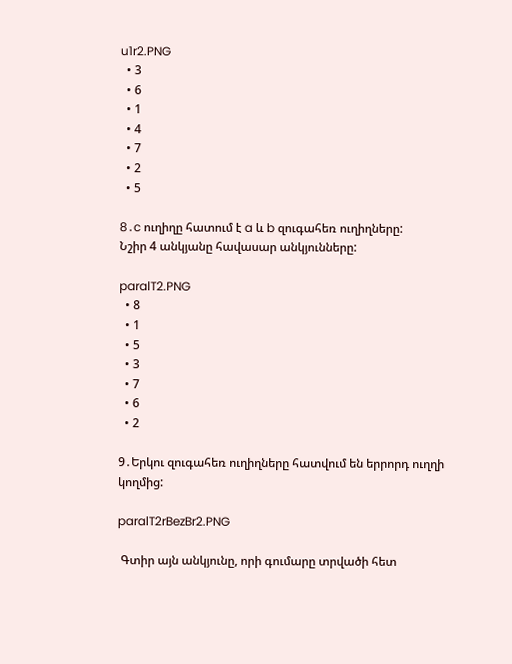u1r2.PNG
  • 3
  • 6
  • 1
  • 4
  • 7
  • 2
  • 5

8․c ուղիղը հատում է a և b զուգահեռ ուղիղները:
Նշիր 4 անկյանը հավասար անկյունները:

paralT2.PNG
  • 8
  • 1
  • 5
  • 3
  • 7
  • 6
  • 2

9․Երկու զուգահեռ ուղիղները հատվում են երրորդ ուղղի կողմից:

paralT2rBezBr2.PNG

 Գտիր այն անկյունը, որի գումարը տրվածի հետ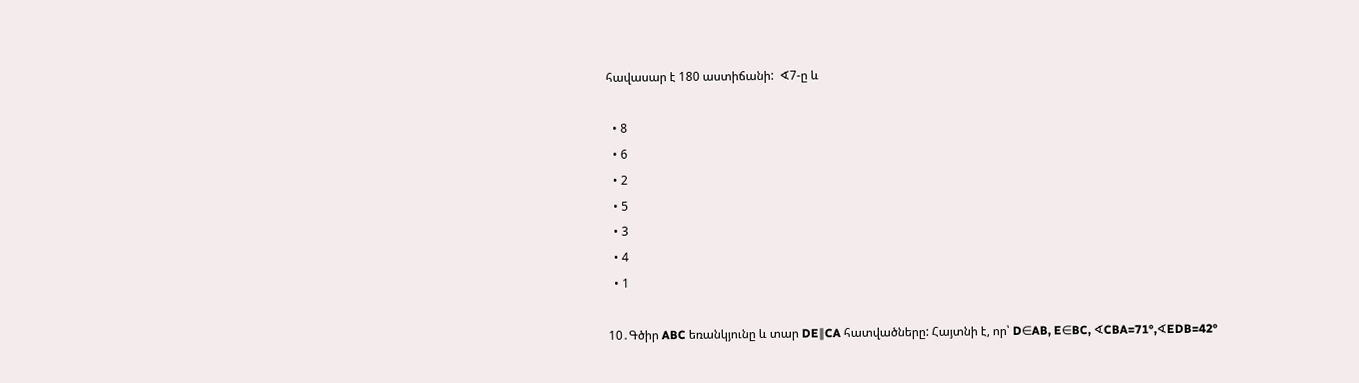հավասար է 180 աստիճանի:  ∢7-ը և

  • 8
  • 6
  • 2
  • 5
  • 3
  • 4
  • 1

10․Գծիր ABC եռանկյունը և տար DE∥CA հատվածները: Հայտնի է, որ՝ D∈AB, E∈BC, ∢CBA=71°,∢EDB=42°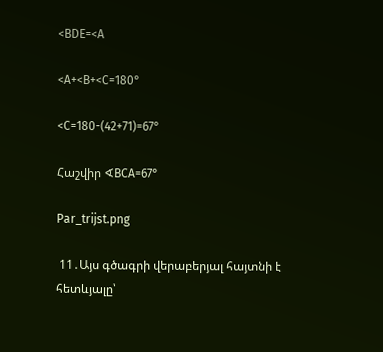<BDE=<A

<A+<B+<C=180°

<C=180-(42+71)=67°

Հաշվիր ∢BCA=67°

Par_trijst.png

 11․Այս գծագրի վերաբերյալ հայտնի է հետևյալը՝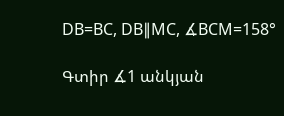DB=BC, DB∥MC, ∡BCM=158°

Գտիր ∡1 անկյան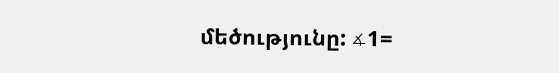մեծությունը: ∡1=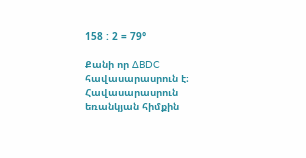158 : 2 = 79°

Քանի որ ∆BDC հավասարասրուն է։ Հավասարասրուն եռանկյան հիմքին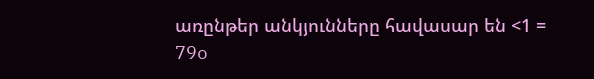առընթեր անկյունները հավասար են <1 = 79o